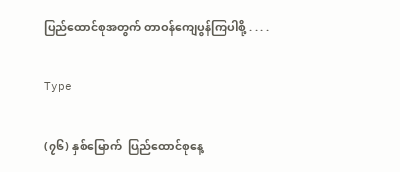ပြည်ထောင်စုအတွက် တာဝန်ကျေပွန်ကြပါစို့ . . . .

Type

(၇၆) နှစ်မြောက်  ပြည်ထောင်စုနေ့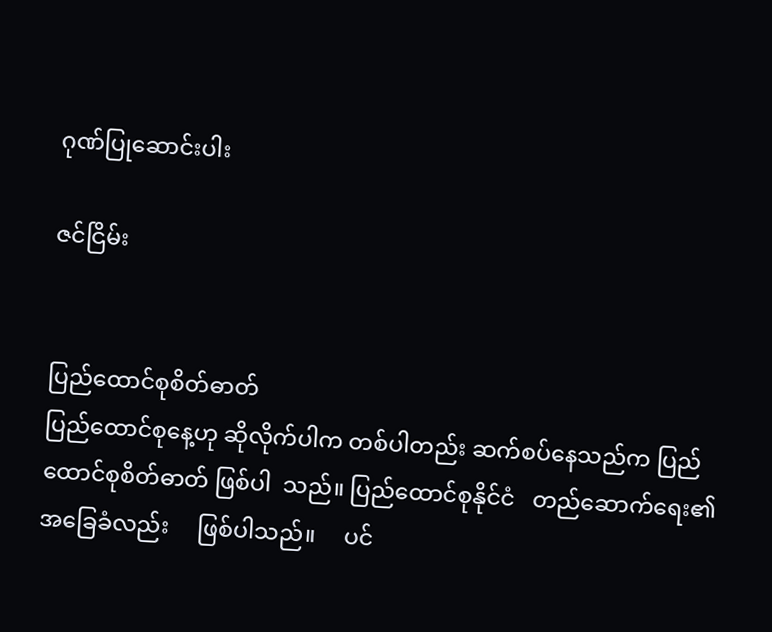ဂုဏ်ပြုဆောင်းပါး

ဇင်ငြိမ်း


ပြည်ထောင်စုစိတ်ဓာတ်
ပြည်ထောင်စုနေ့ဟု ဆိုလိုက်ပါက တစ်ပါတည်း ဆက်စပ်နေသည်က ပြည်ထောင်စုစိတ်ဓာတ် ဖြစ်ပါ  သည်။ ပြည်ထောင်စုနိုင်ငံ   တည်ဆောက်ရေး၏ အခြေခံလည်း     ဖြစ်ပါသည်။     ပင်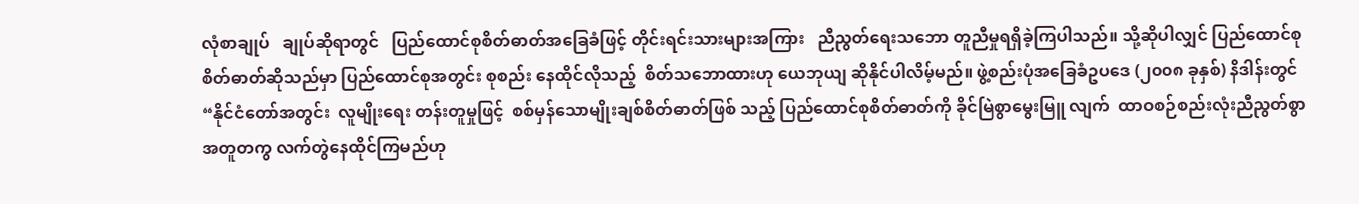လုံစာချုပ်   ချုပ်ဆိုရာတွင်   ပြည်ထောင်စုစိတ်ဓာတ်အခြေခံဖြင့် တိုင်းရင်းသားများအကြား   ညီညွတ်ရေးသဘော တူညီမှုရရှိခဲ့ကြပါသည်။ သို့ဆိုပါလျှင် ပြည်ထောင်စု စိတ်ဓာတ်ဆိုသည်မှာ ပြည်ထောင်စုအတွင်း စုစည်း နေထိုင်လိုသည့်  စိတ်သဘောထားဟု ယေဘုယျ ဆိုနိုင်ပါလိမ့်မည်။ ဖွဲ့စည်းပုံအခြေခံဥပဒေ (၂၀၀၈ ခုနှစ်) နိဒါန်းတွင် “နိုင်ငံတော်အတွင်း  လူမျိုးရေး တန်းတူမှုဖြင့်  စစ်မှန်သောမျိုးချစ်စိတ်ဓာတ်ဖြစ် သည့် ပြည်ထောင်စုစိတ်ဓာတ်ကို ခိုင်မြဲစွာမွေးမြူ လျက်  ထာဝစဉ်စည်းလုံးညီညွတ်စွာ   အတူတကွ လက်တွဲနေထိုင်ကြမည်ဟု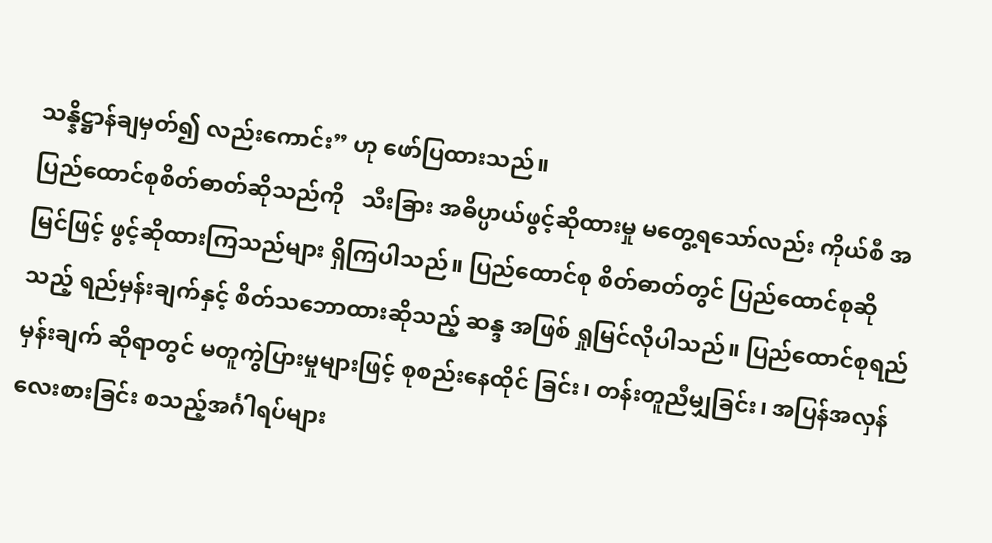သန္နိဋ္ဌာန်ချမှတ်၍ လည်းကောင်း” ဟု ဖော်ပြထားသည်။
ပြည်ထောင်စုစိတ်ဓာတ်ဆိုသည်ကို   သီးခြား အဓိပ္ပာယ်ဖွင့်ဆိုထားမှု မတွေ့ရသော်လည်း ကိုယ်စီ အမြင်ဖြင့် ဖွင့်ဆိုထားကြသည်များ ရှိကြပါသည်။ ပြည်ထောင်စု စိတ်ဓာတ်တွင် ပြည်ထောင်စုဆိုသည့် ရည်မှန်းချက်နှင့် စိတ်သဘောထားဆိုသည့် ဆန္ဒ အဖြစ် ရှုမြင်လိုပါသည်။ ပြည်ထောင်စုရည်မှန်းချက် ဆိုရာတွင် မတူကွဲပြားမှုများဖြင့် စုစည်းနေထိုင် ခြင်း၊ တန်းတူညီမျှခြင်း၊ အပြန်အလှန် လေးစားခြင်း စသည့်အင်္ဂါရပ်များ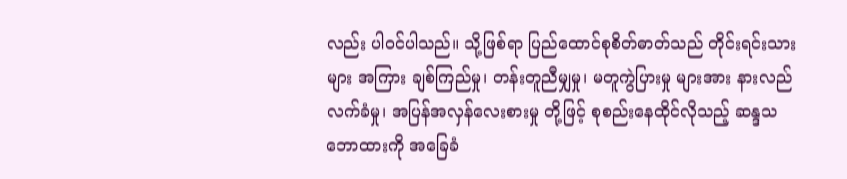လည်း ပါဝင်ပါသည်။ သို့ဖြစ်ရာ ပြည်ထောင်စုစိတ်ဓာတ်သည် တိုင်းရင်းသားများ အကြား ချစ်ကြည်မှု၊ တန်းတူညီမျှမှု၊ မတူကွဲပြားမှု များအား နားလည်လက်ခံမှု၊ အပြန်အလှန်လေးစားမှု တို့ဖြင့် စုစည်းနေထိုင်လိုသည့် ဆန္ဒသဘောထားကို အခြေခံ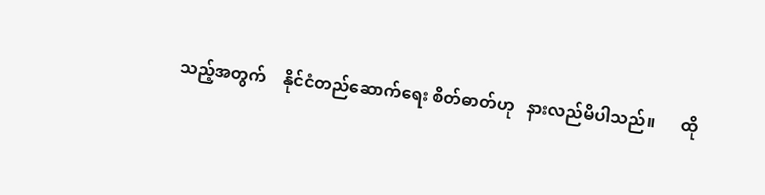သည့်အတွက်    နိုင်ငံတည်ဆောက်ရေး စိတ်ဓာတ်ဟု   နားလည်မိပါသည်။      ထို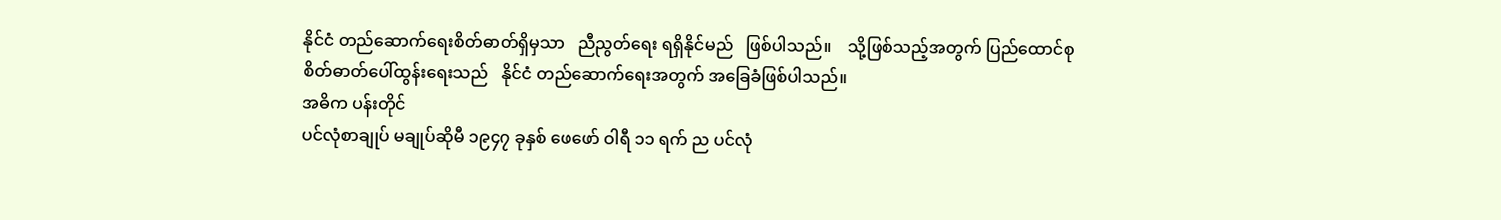နိုင်ငံ တည်ဆောက်ရေးစိတ်ဓာတ်ရှိမှသာ   ညီညွတ်ရေး ရရှိနိုင်မည်   ဖြစ်ပါသည်။    သို့ဖြစ်သည့်အတွက် ပြည်ထောင်စုစိတ်ဓာတ်ပေါ်ထွန်းရေးသည်   နိုင်ငံ တည်ဆောက်ရေးအတွက် အခြေခံဖြစ်ပါသည်။
အဓိက ပန်းတိုင်
ပင်လုံစာချုပ် မချုပ်ဆိုမီ ၁၉၄၇ ခုနှစ် ဖေဖော် ဝါရီ ၁၁ ရက် ည ပင်လုံ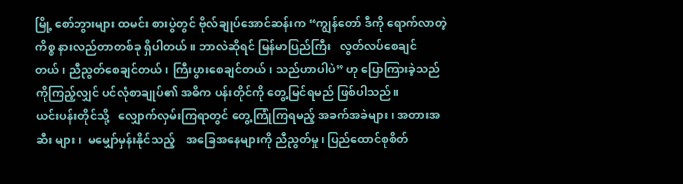မြို့ စော်ဘွားများ ထမင်း စားပွဲတွင် ဗိုလ်ချုပ်အောင်ဆန်းက “ကျွန်တော် ဒီကို ရောက်လာတဲ့ကိစ္စ နားလည်တာတစ်ခု ရှိပါတယ်။ ဘာလဲဆိုရင် မြန်မာပြည်ကြီး   လွတ်လပ်စေချင် တယ်၊ ညီညွတ်စေချင်တယ်၊ ကြီးပွားစေချင်တယ်၊ သည်ဟာပါပဲ” ဟု ပြောကြားခဲ့သည်ကိုကြည့်လျှင် ပင်လုံစာချုပ်၏ အဓိက ပန်းတိုင်ကို တွေ့မြင်ရမည် ဖြစ်ပါသည်။
ယင်းပန်းတိုင်သို့   လျှောက်လှမ်းကြရာတွင် တွေ့ကြုံကြရမည့် အခက်အခဲများ၊ အတားအဆီး များ၊  မမျှော်မှန်းနိုင်သည့်    အခြေအနေများကို ညီညွတ်မှု၊ ပြည်ထောင်စုစိတ်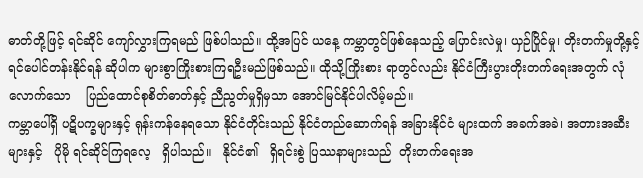ဓာတ်တို့ဖြင့် ရင်ဆိုင် ကျော်လွှားကြရမည် ဖြစ်ပါသည်။ ထို့အပြင် ယနေ့ ကမ္ဘာတွင်ဖြစ်နေသည့် ပြောင်းလဲမှု၊ ယှဉ်ပြိုင်မှု၊ တိုးတက်မှုတို့နှင့်    ရင်ပေါင်တန်းနိုင်ရန် ဆိုပါက များစွာကြိုးစားကြရဦးမည်ဖြစ်သည်။ ထိုသို့ကြိုးစား ရာတွင်လည်း နိုင်ငံကြီးပွားတိုးတက်ရေးအတွက် လုံလောက်သော    ပြည်ထောင်စုစိတ်ဓာတ်နှင့် ညီညွတ်မှုရှိမှသာ အောင်မြင်နိုင်ပါလိမ့်မည်။
ကမ္ဘာပေါ်ရှိ ပဋိပက္ခများနှင့် ရုန်းကန်နေရသော နိုင်ငံတိုင်းသည် နိုင်ငံတည်ဆောက်ရန် အခြားနိုင်ငံ များထက် အခက်အခဲ၊ အတားအဆီးများနှင့်   ပိုမို ရင်ဆိုင်ကြရလေ့   ရှိပါသည်။   နိုင်ငံ၏   ရှိရင်းစွဲ ပြဿနာများသည်  တိုးတက်ရေးအ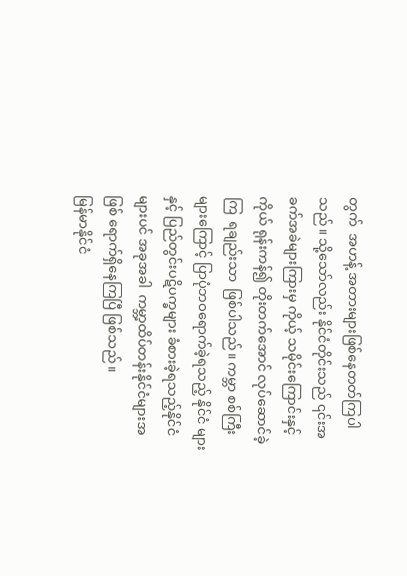တွက်  အဟန့် အတားများဖြစ်နေတတ်ကြပါသည်။ သို့သော်လည်း နိုင်ငံတိုင်းသည် ၎င်းအခက်အခဲများကြားမှ ကိုယ့် သမိုင်းကြောင်းနှင့်ကိုယ် ရုန်းကန်၍ တိုးတက်အောင် လုပ်ဆောင်ခဲ့ကြ  ရချည်းသာ  ဖြစ်ပါသည်။ ကမ္ဘာ စစ်ကြီးများကြောင့် ပြာပုံဘဝရောက်ခဲ့ရသည့် နိုင်ငံ များနှင့် ပြည်တွင်းပဋိပက္ခများ ခံစားခဲ့ရသည့်နိုင်ငံ များပင် အခုအခါ  ကမ္ဘာ့ထိပ်တန်းနိုင်ငံများအဖြစ် ရောက်ရှိနေကြပြီ ဖြစ်သည်။
မြန်မာနိုင်ငံ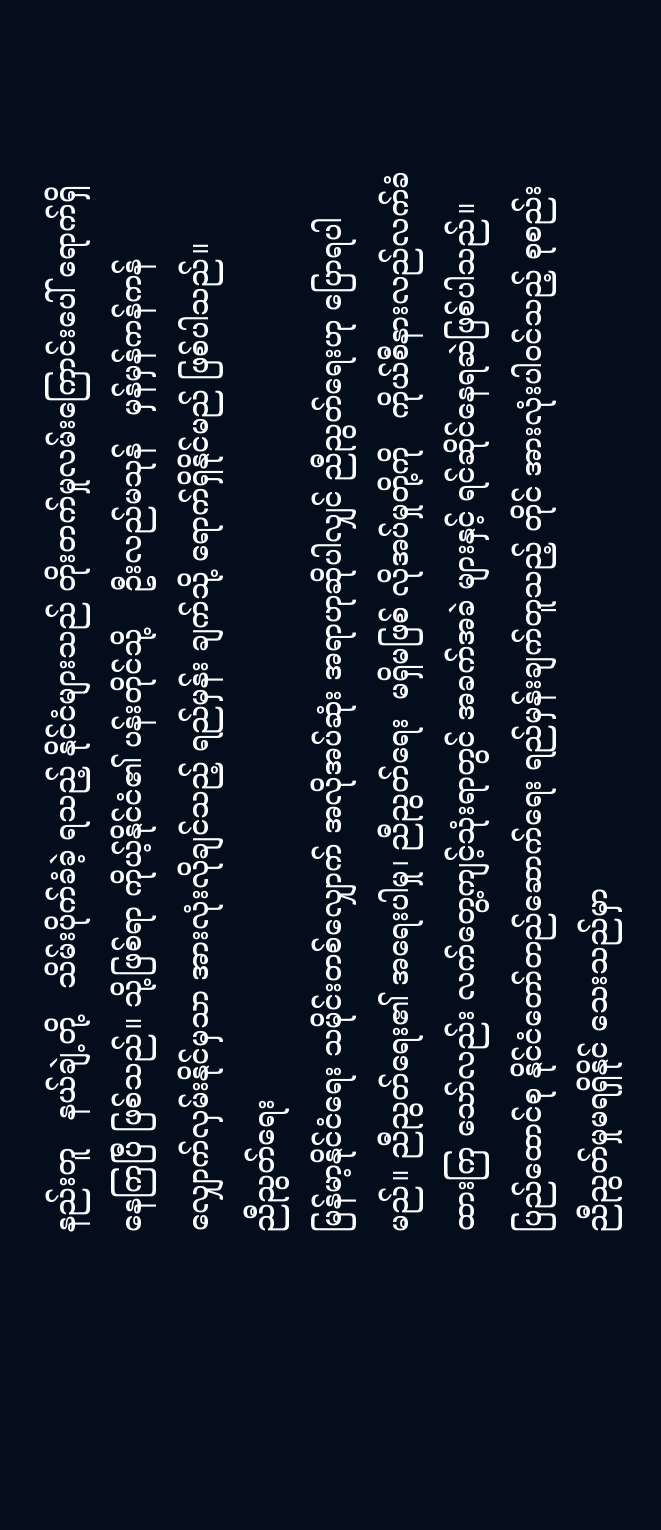နည်းတူ   နယ်ချဲ့တို့   သိမ်းပိုက်ခံခဲ့ ရသည့် နိုင်ငံများသည် တိုးတက်မှုလမ်းကြောင်းပေါ် ရောက်ရှိနေကြပြီ ဖြစ်သည်။ သို့ဖြစ်ရာ ကိုယ့်နိုင်ငံ၏ ပန်းတိုင်သို့    ဦးလည်မသုန်   မှန်မှန်ကန်ကန် လျှောက်လှမ်းနိုင်မှသာ အားလုံးလိုချင်သည့် ရည်မှန်း ချက်သို့ ရောက်ရှိနိုင်မည် ဖြစ်ပါသည်။
ညီညွတ်ရေး
မြန်မာ့နိုင်ငံရေး သမိုင်းတစ်လျှောက် အလိုအပ်ဆုံး အရာဟုဆိုပါလျှင် ညီညွတ်ရေးဟု ပြောရပါမည်။ ညီညွတ်ရေး၏ အရေးပါမှု၊ ညီညွတ်ရေး  မရှိမဖြစ် လိုအပ်မှုတို့ကို   ကိုယ်စီနားလည်လက်ခံထားကြ သော်လည်း လက်တွေ့ကျင့်သုံးရာတွင် အခက်အခဲ များနှင့် ရင်ဆိုင်နေရဆဲဖြစ်ပါသည်။ ပြည်ထောင်စု နိုင်ငံတော်တည်ဆောက်ရေး ရည်မှန်းချက်တူသည့် တိုင် အားလုံးပါဝင်သည့် စုစည်းညီညွတ်မှုမရရှိနိုင် သေးသည်မှာ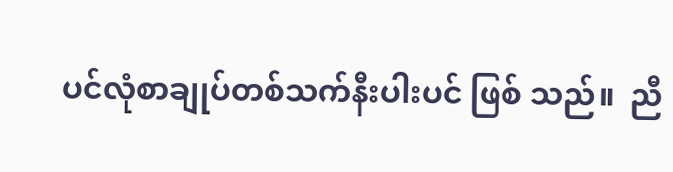ပင်လုံစာချုပ်တစ်သက်နီးပါးပင် ဖြစ် သည်။  ညီ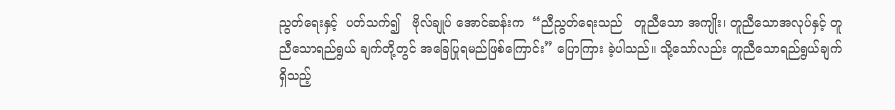ညွတ်ရေးနှင့်  ပတ်သက်၍   ဗိုလ်ချုပ် အောင်ဆန်းက  “ညီညွတ်ရေးသည်   တူညီသော အကျိုး၊ တူညီသောအလုပ်နှင့် တူညီသောရည်ရွယ် ချက်တို့တွင် အခြေပြုရမည်ဖြစ်ကြောင်း” ပြောကြား ခဲ့ပါသည်။ သို့သော်လည်း တူညီသောရည်ရွယ်ချက် ရှိသည့်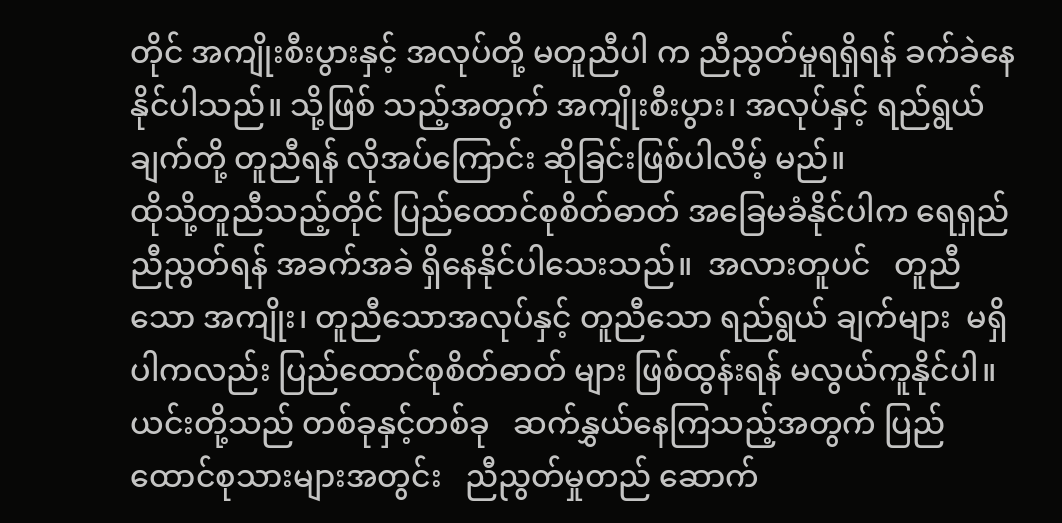တိုင် အကျိုးစီးပွားနှင့် အလုပ်တို့ မတူညီပါ က ညီညွတ်မှုရရှိရန် ခက်ခဲနေနိုင်ပါသည်။ သို့ဖြစ် သည့်အတွက် အကျိုးစီးပွား၊ အလုပ်နှင့် ရည်ရွယ် ချက်တို့ တူညီရန် လိုအပ်ကြောင်း ဆိုခြင်းဖြစ်ပါလိမ့် မည်။
ထိုသို့တူညီသည့်တိုင် ပြည်ထောင်စုစိတ်ဓာတ် အခြေမခံနိုင်ပါက ရေရှည်ညီညွတ်ရန် အခက်အခဲ ရှိနေနိုင်ပါသေးသည်။  အလားတူပင်   တူညီသော အကျိုး၊ တူညီသောအလုပ်နှင့် တူညီသော ရည်ရွယ် ချက်များ  မရှိပါကလည်း ပြည်ထောင်စုစိတ်ဓာတ် များ ဖြစ်ထွန်းရန် မလွယ်ကူနိုင်ပါ။  ယင်းတို့သည် တစ်ခုနှင့်တစ်ခု   ဆက်နွှယ်နေကြသည့်အတွက် ပြည်ထောင်စုသားများအတွင်း   ညီညွတ်မှုတည် ဆောက်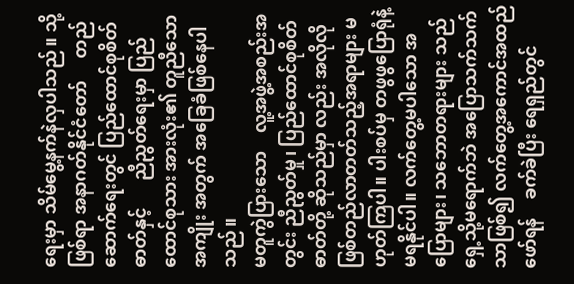ရေးမှာ သိမ်မွေ့နက်နဲလှပါသည်။ သို့ဖြစ်ရာ အနာဂတ်နိုင်ငံတော်     တည်ဆောက်ရေးတွင် ပြည်ထောင်စုစိတ်ဓာတ်နှင့်      ညီညွတ်ရေးမှာ ပြည်ထောင်စုသား အားလုံး၏ တူညီသောအကျိုး အတွက် အခြေခံဖြစ်နေပါသည်။
မတူကွဲပြားသော    လူ့အဖွဲ့အစည်းအတွင်း ညီညွတ်မှု၊ ပြည်ထောင်စုစိတ်ဓာတ်တို့ ဆိုသည်မှာ လည်း အလိုလိုဖြစ်တည်လာတတ်သည့်အရာများ မဟုတ်ကြပါ။ ပါးစပ်မှ တဖွဖွပြောရုံနဲ့  မရနိုင်ပါ။ လက်တွေ့မပါသော အပြောများ၊ သဘောတရားများ သည် ရှေ့သို့မရောက်ဘဲ အပြောသက်သက်သာဖြစ်၍ လက်တွေ့အကောင်အထည်ဖော်ရန်    ခက်ခဲပြီး ရေရှည်တွင်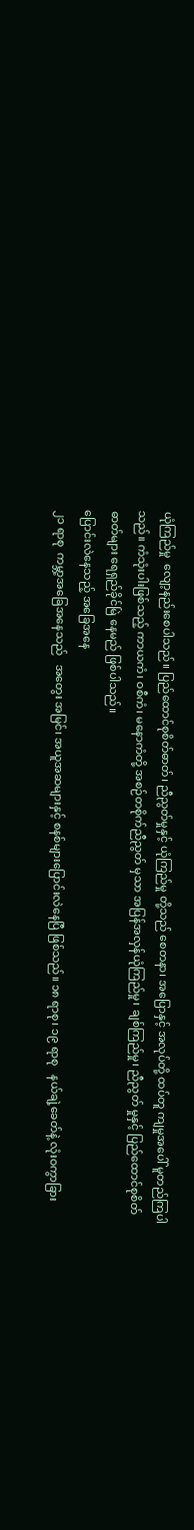ယုံကြည်မှု  လျော့နည်းစေပါသည်။ ပြည်ထောင်စုစိတ်ဓာတ်၊ ညီညွတ်မှုနှင့် ယုံကြည်မှု တို့သည် စေတနာ၊ အပြောနှင့် အလုပ်တို့ ထပ်တူ ကျမှုအပေါ် မူတည်ကြပါသည်။ ကံသုံးပါးဖြစ်သည့် ကာယကံ၊ ဝစီကံ၊ မနောကံတို့ အစဉ်တစိုက်ညီညွတ် မှသာ အပြန်အလှန်ယုံကြည်မှု၊ ချစ်ကြည်မှု၊ ညီညွတ် မှုနှင့် ပြည်ထောင်စုစိတ်ဓာတ်များ ရေရှည်ခိုင်မြဲ နေမည် ဖြစ်ပါသည်။
ပြောင်းလဲနေသည့် အခြေအနေ
၂၁ ရာစု  ကမ္ဘာ့အခြေအနေသည်   အတွေး အမြင်၊ အယူအဆများနှင့် စနစ်များပြောင်းလဲနေပြီ ဖြစ်သည်။ ၁၈ ရာစု၊ ၁၉ ရာစု   နယ်ချဲ့ခေတ်နဲ့ လုံးဝကွာခြား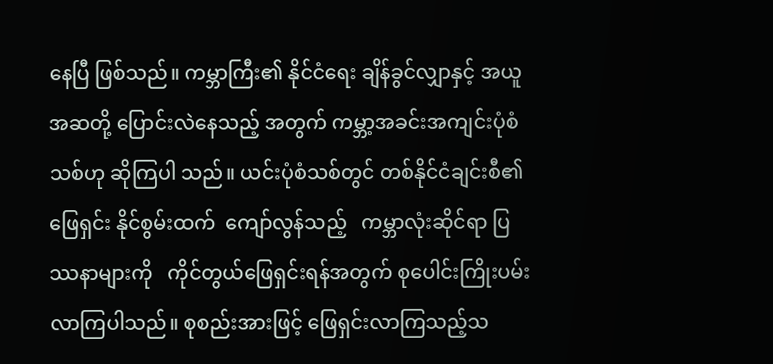နေပြီ ဖြစ်သည်။ ကမ္ဘာကြီး၏ နိုင်ငံရေး ချိန်ခွင်လျှာနှင့် အယူအဆတို့ ပြောင်းလဲနေသည့် အတွက် ကမ္ဘာ့အခင်းအကျင်းပုံစံသစ်ဟု ဆိုကြပါ သည်။ ယင်းပုံစံသစ်တွင် တစ်နိုင်ငံချင်းစီ၏ ဖြေရှင်း နိုင်စွမ်းထက်  ကျော်လွန်သည့်   ကမ္ဘာလုံးဆိုင်ရာ ပြဿနာများကို   ကိုင်တွယ်ဖြေရှင်းရန်အတွက် စုပေါင်းကြိုးပမ်းလာကြပါသည်။ စုစည်းအားဖြင့် ဖြေရှင်းလာကြသည့်သ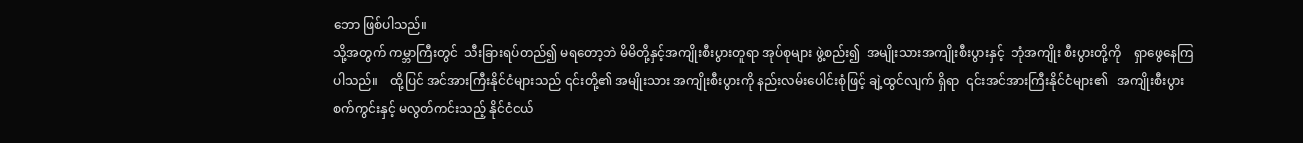ဘော ဖြစ်ပါသည်။
သို့အတွက် ကမ္ဘာကြီးတွင်  သီးခြားရပ်တည်၍ မရတော့ဘဲ မိမိတို့နှင့်အကျိုးစီးပွားတူရာ အုပ်စုများ ဖွဲ့စည်း၍  အမျိုးသားအကျိုးစီးပွားနှင့်  ဘုံအကျိုး စီးပွားတို့ကို    ရှာဖွေနေကြပါသည်။    ထို့ပြင် အင်အားကြီးနိုင်ငံများသည် ၎င်းတို့၏ အမျိုးသား အကျိုးစီးပွားကို နည်းလမ်းပေါင်းစုံဖြင့် ချဲ့ထွင်လျက် ရှိရာ  ၎င်းအင်အားကြီးနိုင်ငံများ၏   အကျိုးစီးပွား စက်ကွင်းနှင့် မလွတ်ကင်းသည့် နိုင်ငံငယ်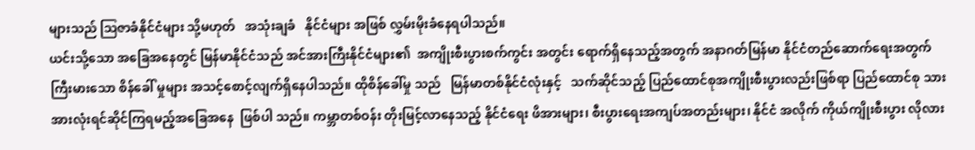များသည် ဩဇာခံနိုင်ငံများ သို့မဟုတ်   အသုံးချခံ   နိုင်ငံများ အဖြစ် လွှမ်းမိုးခံနေရပါသည်။
ယင်းသို့သော အခြေအနေတွင် မြန်မာနိုင်ငံသည် အင်အားကြီးနိုင်ငံများ၏  အကျိုးစီးပွားစက်ကွင်း အတွင်း ရောက်ရှိနေသည့်အတွက် အနာဂတ်မြန်မာ နိုင်ငံတည်ဆောက်ရေးအတွက် ကြီးမားသော စိန်ခေါ် မှုများ အသင့်စောင့်လျက်ရှိနေပါသည်။ ထိုစိန်ခေါ်မှု သည်   မြန်မာတစ်နိုင်ငံလုံးနှင့်   သက်ဆိုင်သည့် ပြည်ထောင်စုအကျိုးစီးပွားလည်းဖြစ်ရာ ပြည်ထောင်စု သား အားလုံးရင်ဆိုင်ကြရမည့်အခြေအနေ  ဖြစ်ပါ သည်။ ကမ္ဘာတစ်ဝန်း တိုးမြင့်လာနေသည့် နိုင်ငံရေး ဖိအားများ၊ စီးပွားရေးအကျပ်အတည်းများ၊ နိုင်ငံ အလိုက် ကိုယ်ကျိုးစီးပွား လိုလား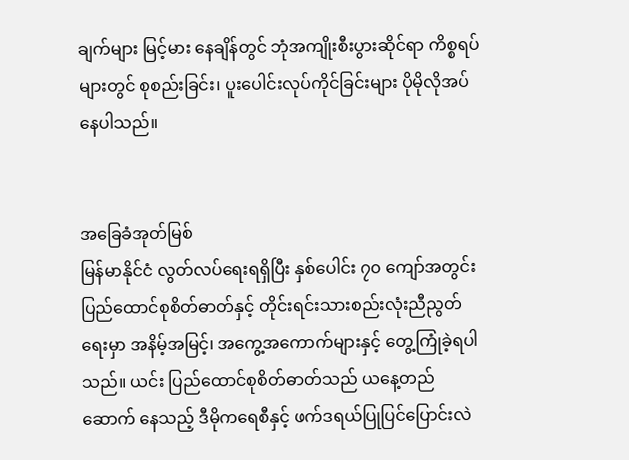ချက်များ မြင့်မား နေချိန်တွင် ဘုံအကျိုးစီးပွားဆိုင်ရာ ကိစ္စရပ်များတွင် စုစည်းခြင်း၊ ပူးပေါင်းလုပ်ကိုင်ခြင်းများ ပိုမိုလိုအပ် နေပါသည်။


အခြေခံအုတ်မြစ်
မြန်မာနိုင်ငံ လွတ်လပ်ရေးရရှိပြီး နှစ်ပေါင်း ၇၀ ကျော်အတွင်း          ပြည်ထောင်စုစိတ်ဓာတ်နှင့် တိုင်းရင်းသားစည်းလုံးညီညွတ်ရေးမှာ အနိမ့်အမြင့်၊ အကွေ့အကောက်များနှင့် တွေ့ကြုံခဲ့ရပါသည်။ ယင်း ပြည်ထောင်စုစိတ်ဓာတ်သည် ယနေ့တည်ဆောက် နေသည့် ဒီမိုကရေစီနှင့် ဖက်ဒရယ်ပြုပြင်ပြောင်းလဲ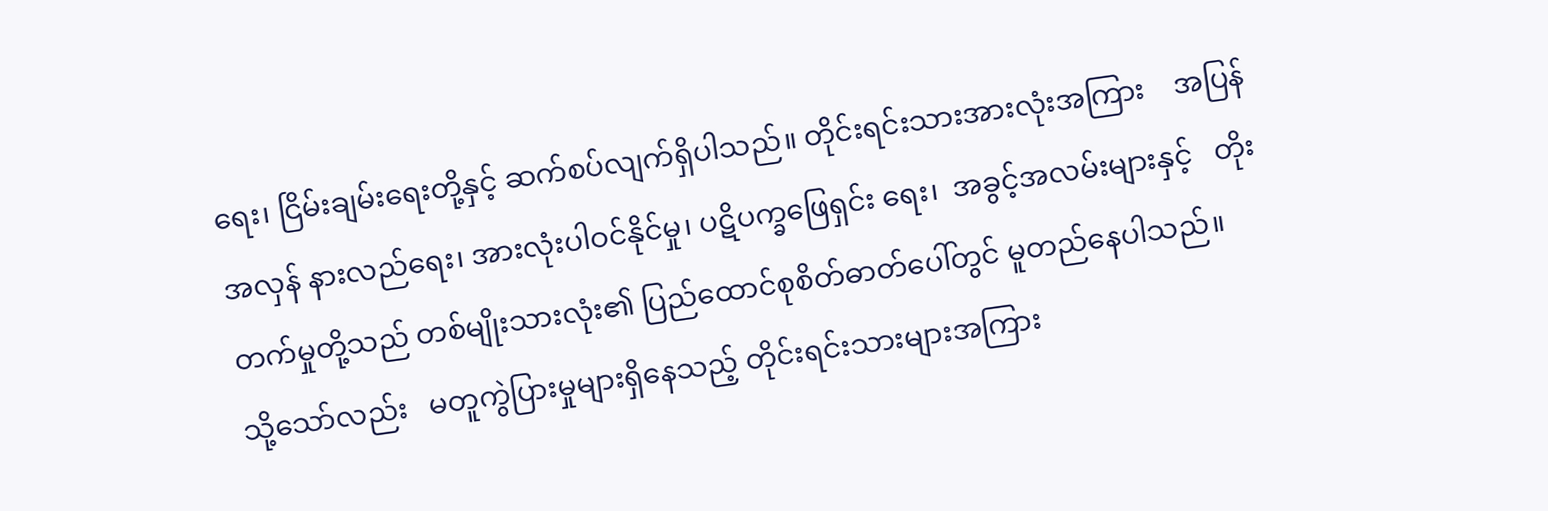ရေး၊ ငြိမ်းချမ်းရေးတို့နှင့် ဆက်စပ်လျက်ရှိပါသည်။ တိုင်းရင်းသားအားလုံးအကြား    အပြန်အလှန် နားလည်ရေး၊ အားလုံးပါဝင်နိုင်မှု၊ ပဋိပက္ခဖြေရှင်း ရေး၊  အခွင့်အလမ်းများနှင့်   တိုးတက်မှုတို့သည် တစ်မျိုးသားလုံး၏ ပြည်ထောင်စုစိတ်ဓာတ်ပေါ်တွင် မူတည်နေပါသည်။
သို့သော်လည်း   မတူကွဲပြားမှုများရှိနေသည့် တိုင်းရင်းသားများအကြား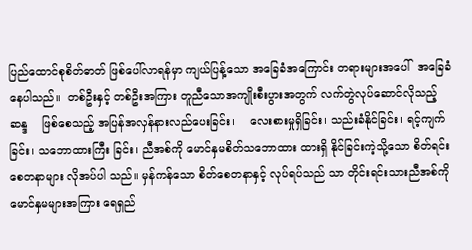ပြည်ထောင်စုစိတ်ဓာတ် ဖြစ်ပေါ်လာရန်မှာ ကျယ်ပြန့်သော အခြေခံအကြောင်း တရားများအပေါ်  အခြေခံနေပါသည်။  တစ်ဦးနှင့် တစ်ဦးအကြား တူညီသောအကျိုးစီးပွားအတွက် လက်တွဲလုပ်ဆောင်လိုသည့်ဆန္ဒ    ဖြစ်စေသည့် အပြန်အလှန်နားလည်ပေးခြင်း၊    လေးစားမှုရှိခြင်း၊ သည်းခံနိုင်ခြင်း၊ ရင့်ကျက်ခြင်း၊ သဘောထားကြီး ခြင်း၊ ညီအစ်ကို မောင်နှမစိတ်သဘောထား ထားရှိ နိုင်ခြင်းကဲ့သို့သော စိတ်ရင်းစေတနာများ လိုအပ်ပါ သည်။ မှန်ကန်သော စိတ်စေတနာနှင့် လုပ်ရပ်သည် သာ တိုင်းရင်းသားညီအစ်ကို မောင်နှမများအကြား ရေရှည်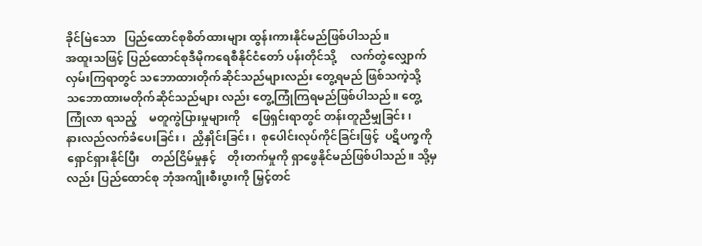ခိုင်မြဲသော   ပြည်ထောင်စုစိတ်ထားများ ထွန်းကားနိုင်မည်ဖြစ်ပါသည်။
အထူးသဖြင့် ပြည်ထောင်စုဒီမိုကရေစီနိုင်ငံတော် ပန်းတိုင်သို့     လက်တွဲလျှောက်လှမ်းကြရာတွင် သဘောထားတိုက်ဆိုင်သည်များလည်း တွေ့ရမည် ဖြစ်သကဲ့သို့    သဘောထားမတိုက်ဆိုင်သည်များ လည်း တွေ့ကြုံကြရမည်ဖြစ်ပါသည်။ တွေ့ကြုံလာ ရသည့်    မတူကွဲပြားမှုများကို    ဖြေရှင်းရာတွင် တန်းတူညီမျှခြင်း၊        နားလည်လက်ခံပေးခြင်း၊  ညှိနှိုင်းခြင်း၊  စုပေါင်းလုပ်ကိုင်ခြင်းဖြင့်  ပဋိပက္ခကို ရှောင်ရှားနိုင်ပြီး    တည်ငြိမ်မှုနှင့်    တိုးတက်မှုကို ရှာဖွေနိုင်မည်ဖြစ်ပါသည်။ သို့မှလည်း ပြည်ထောင်စု ဘုံအကျိုးစီးပွားကို မြှင့်တင်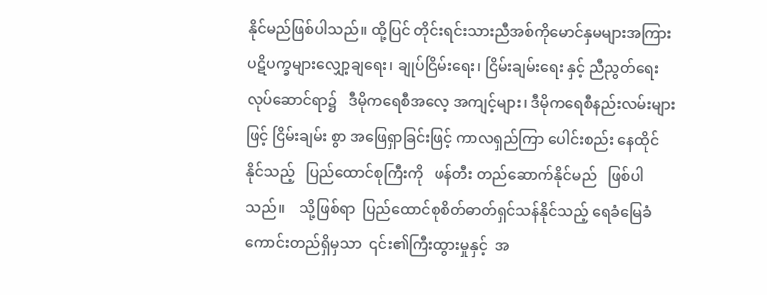နိုင်မည်ဖြစ်ပါသည်။ ထို့ပြင် တိုင်းရင်းသားညီအစ်ကိုမောင်နှမများအကြား ပဋိပက္ခများ‌လျှော့ချရေး၊ ချုပ်ငြိမ်းရေး၊ ငြိမ်းချမ်းရေး နှင့် ညီညွတ်ရေးလုပ်ဆောင်ရာ၌   ဒီမိုကရေစီအလေ့ အကျင့်များ၊ ဒီမိုကရေစီနည်းလမ်းများဖြင့် ငြိမ်းချမ်း စွာ အဖြေရှာခြင်းဖြင့် ကာလရှည်ကြာ ပေါင်းစည်း နေထိုင်နိုင်သည့်   ပြည်ထောင်စုကြီးကို   ဖန်တီး တည်ဆောက်နိုင်မည်   ဖြစ်ပါသည်။    သို့ဖြစ်ရာ  ပြည်ထောင်စုစိတ်ဓာတ်ရှင်သန်နိုင်သည့် ရေခံမြေခံ ကောင်းတည်ရှိမှသာ  ၎င်း၏ကြီးထွားမှုနှင့်  အ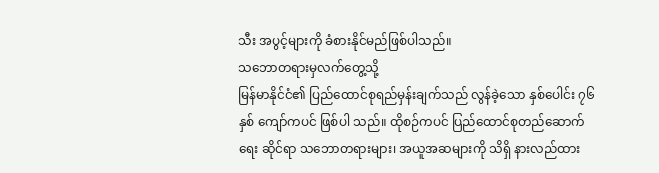သီး အပွင့်များကို ခံစားနိုင်မည်ဖြစ်ပါသည်။
သဘောတရားမှလက်တွေ့သို့
မြန်မာနိုင်ငံ၏ ပြည်ထောင်စုရည်မှန်းချက်သည် လွန်ခဲ့သော နှစ်ပေါင်း ၇၆ နှစ် ကျော်ကပင် ဖြစ်ပါ သည်။ ထိုစဉ်ကပင် ပြည်ထောင်စုတည်ဆောက်ရေး ဆိုင်ရာ သဘောတရားများ၊ အယူအဆများကို သိရှိ နားလည်ထား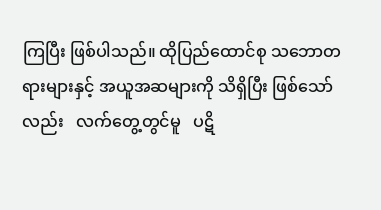ကြပြီး ဖြစ်ပါသည်။ ထိုပြည်ထောင်စု သဘောတရားများနှင့် အယူအဆများကို သိရှိပြီး ဖြစ်သော်လည်း   လက်တွေ့တွင်မူ   ပဋိ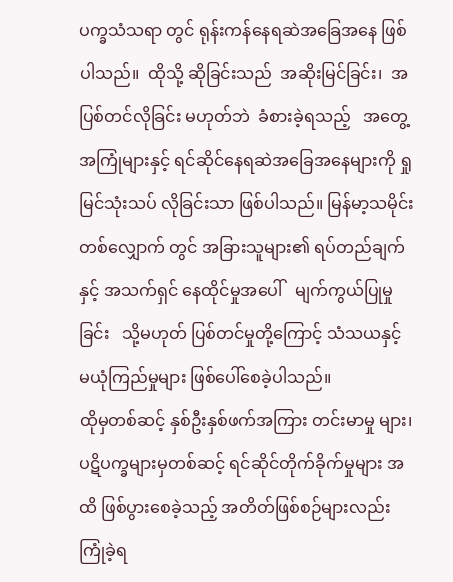ပက္ခသံသရာ တွင် ရုန်းကန်နေရဆဲအခြေအနေ ဖြစ်ပါသည်။  ထိုသို့ ဆိုခြင်းသည်  အဆိုးမြင်ခြင်း၊  အပြစ်တင်လိုခြင်း မဟုတ်ဘဲ  ခံစားခဲ့ရသည့်   အတွေ့အကြုံများနှင့် ရင်ဆိုင်နေရဆဲအခြေအနေများကို ရှုမြင်သုံးသပ် လိုခြင်းသာ ဖြစ်ပါသည်။ မြန်မာ့သမိုင်းတစ်လျှောက် တွင် အခြားသူများ၏ ရပ်တည်ချက်နှင့် အသက်ရှင် နေထိုင်မှုအပေါ်   မျက်ကွယ်ပြုမှုခြင်း   သို့မဟုတ် ပြစ်တင်မှုတို့ကြောင့် သံသယနှင့်  မယုံကြည်မှုများ ဖြစ်ပေါ်စေခဲ့ပါသည်။
ထိုမှတစ်ဆင့် နှစ်ဦးနှစ်ဖက်အကြား တင်းမာမှု များ၊ ပဋိပက္ခများမှတစ်ဆင့် ရင်ဆိုင်တိုက်ခိုက်မှုများ အထိ ဖြစ်ပွားစေခဲ့သည့် အတိတ်ဖြစ်စဉ်များလည်း ကြုံခဲ့ရ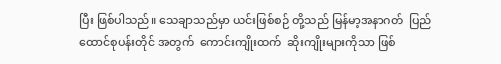ပြီး ဖြစ်ပါသည်။ သေချာသည်မှာ ယင်းဖြစ်စဉ် တို့သည် မြန်မာ့အနာဂတ်  ပြည်ထောင်စုပန်းတိုင် အတွက်  ကောင်းကျိုးထက်  ဆိုးကျိုးများကိုသာ ဖြစ်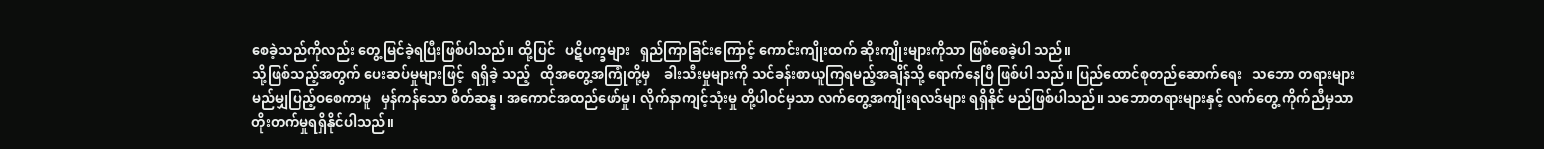စေခဲ့သည်ကိုလည်း တွေ့မြင်ခဲ့ရပြီးဖြစ်ပါသည်။ ထို့ပြင်   ပဋိပက္ခများ   ရှည်ကြာခြင်းကြောင့် ကောင်းကျိုးထက် ဆိုးကျိုးများကိုသာ ဖြစ်စေခဲ့ပါ သည်။
သို့ဖြစ်သည့်အတွက် ပေးဆပ်မှုများဖြင့်  ရရှိခဲ့ သည့်   ထိုအတွေ့အကြုံတို့မှ    ခါးသီးမှုများကို သင်ခန်းစာယူကြရမည့်အချိန်သို့ ရောက်နေပြီ ဖြစ်ပါ သည်။ ပြည်ထောင်စုတည်ဆောက်ရေး   သဘော တရားများ မည်မျှပြည့်ဝစေကာမူ   မှန်ကန်သော စိတ်ဆန္ဒ၊ အကောင်အထည်ဖော်မှု၊ လိုက်နာကျင့်သုံးမှု တို့ပါဝင်မှသာ လက်တွေ့အကျိုးရလဒ်များ ရရှိနိုင် မည်ဖြစ်ပါသည်။ သဘောတရားများနှင့် လက်တွေ့ ကိုက်ညီမှသာ တိုးတက်မှုရရှိနိုင်ပါသည်။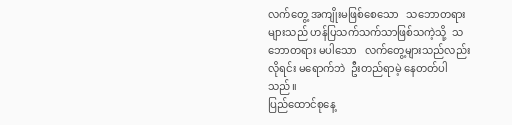လက်တွေ့ အကျိုးမဖြစ်စေသော   သဘောတရားများသည် ဟန်ပြသက်သက်သာဖြစ်သကဲ့သို့  သဘောတရား မပါသော   လက်တွေ့များသည်လည်း   လိုရင်း မရောက်ဘဲ  ဦးတည်ရာမဲ့ နေတတ်ပါသည်။
ပြည်ထောင်စုနေ့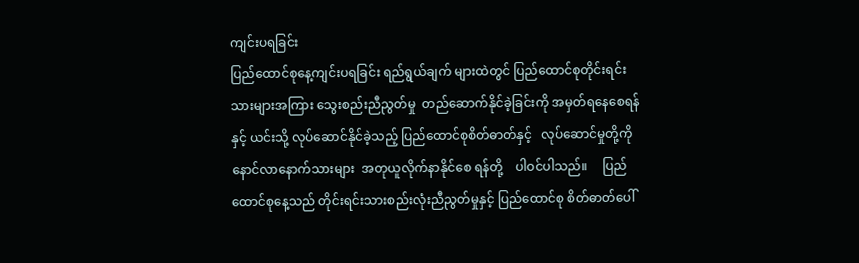ကျင်းပရခြင်း
ပြည်ထောင်စုနေ့ကျင်းပရခြင်း ရည်ရွယ်ချက် များထဲတွင် ပြည်ထောင်စုတိုင်းရင်းသားများအကြား သွေးစည်းညီညွတ်မှု  တည်ဆောက်နိုင်ခဲ့ခြင်းကို အမှတ်ရနေစေရန်နှင့် ယင်းသို့ လုပ်ဆောင်နိုင်ခဲ့သည့် ပြည်ထောင်စုစိတ်ဓာတ်နှင့်   လုပ်ဆောင်မှုတို့ကို နောင်လာနောက်သားများ  အတုယူလိုက်နာနိုင်စေ ရန်တို့    ပါဝင်ပါသည်။     ပြည်ထောင်စုနေ့သည် တိုင်းရင်းသားစည်းလုံးညီညွတ်မှုနှင့် ပြည်ထောင်စု စိတ်ဓာတ်ပေါ်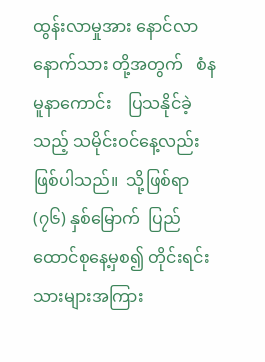ထွန်းလာမှုအား နောင်လာနောက်သား တို့အတွက်   စံနမူနာကောင်း    ပြသနိုင်ခဲ့သည့် သမိုင်းဝင်နေ့လည်း     ဖြစ်ပါသည်။  သို့ဖြစ်ရာ  (၇၆) နှစ်မြောက်  ပြည်ထောင်စုနေ့မှစ၍ တိုင်းရင်း သားများအကြား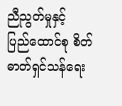ညီညွတ်မှုနှင့်    ပြည်ထောင်စု စိတ်ဓာတ်ရှင်သန်ရေး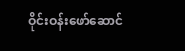ဝိုင်းဝန်းဖော်ဆောင်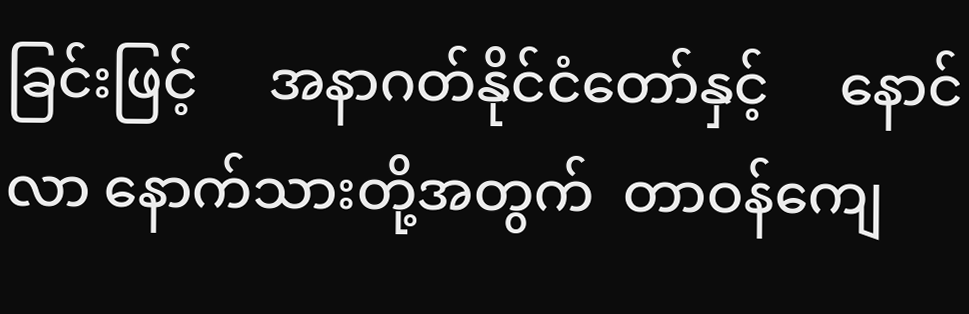ခြင်းဖြင့်     အနာဂတ်နိုင်ငံတော်နှင့်     နောင်လာ နောက်သားတို့အတွက်  တာဝန်ကျေ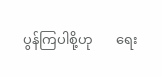ပွန်ကြပါစို့ဟု       ရေး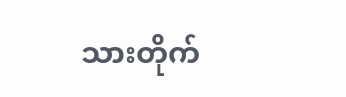သားတိုက်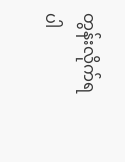တွန်းလိုက်ရပါ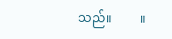သည်။         ။